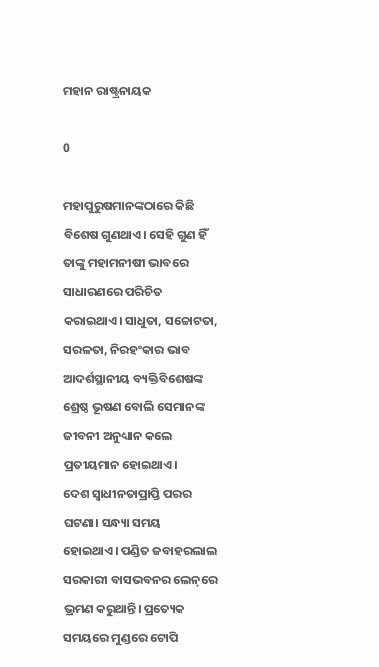ମହାନ ରାଷ୍ଟ୍ରନାୟକ

0

ମହାପୁରୁଷମାନଙ୍କଠାରେ କିଛି ବିଶେଷ ଗୁଣଥାଏ। ସେହି ଗୁଣ ହିଁ ତାଙ୍କୁ ମହାମନୀଷୀ ଭାବରେ ସାଧାରଣରେ ପରିଚିତ କରାଇଥାଏ। ସାଧୁତା, ସଚ୍ଚୋଟତା, ସରଳତା, ନିରହଂକାର ଭାବ ଆଦର୍ଶସ୍ଥାନୀୟ ବ୍ୟକ୍ତିବିଶେଷଙ୍କ ଶ୍ରେଷ୍ଠ ଭୂଷଣ ବୋଲି ସେମାନଙ୍କ ଜୀବନୀ ଅନୁଧ୍ୟାନ କଲେ ପ୍ରତୀୟମାନ ହୋଇଥାଏ।
ଦେଶ ସ୍ବାଧୀନତାପ୍ରାପ୍ତି ପରର ଘଟଣା। ସନ୍ଧ୍ୟା ସମୟ ହୋଇଥାଏ। ପଣ୍ଡିତ ଜବାହରଲାଲ ସରକାରୀ ବାସଭବନର ଲେନ୍‌ରେ ଭ୍ରମଣ କରୁଥାନ୍ତି। ପ୍ରତ୍ୟେକ ସମୟରେ ମୁଣ୍ଡରେ ଟୋପି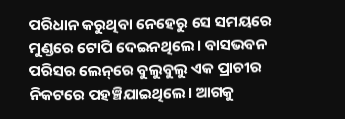ପରିଧାନ କରୁଥିବା ନେହେରୁ ସେ ସମୟରେ ମୁଣ୍ଡରେ ଟୋପି ଦେଇନଥିଲେ। ବାସଭବନ ପରିସର ଲେନ୍‌ରେ ବୁଲୁବୁଲୁ ଏକ ପ୍ରାଚୀର ନିକଟରେ ପହଞ୍ଚିଯାଇଥିଲେ। ଆଗକୁ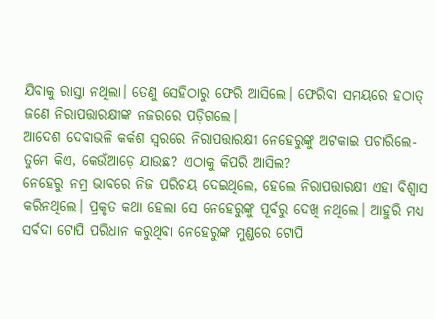ଯିବାକୁ ରାସ୍ତା ନଥିଲା। ତେଣୁ ସେହିଠାରୁ ଫେରି ଆସିଲେ। ଫେରିବା ସମୟରେ ହଠାତ୍‌ ଜଣେ ନିରାପତ୍ତାରକ୍ଷୀଙ୍କ ନଜରରେ ପଡ଼ିଗଲେ।
ଆଦେଶ ଦେବାଭଳି କର୍କଶ ସ୍ବରରେ ନିରାପତ୍ତାରକ୍ଷୀ ନେହେରୁଙ୍କୁ ଅଟକାଇ ପଚାରିଲେ- ତୁମେ କିଏ, କେଉଁଆଡ଼େ ଯାଉଛ? ଏଠାକୁ କିପରି ଆସିଲ?
ନେହେରୁ ନମ୍ର ଭାବରେ ନିଜ ପରିଚୟ ଦେଇଥିଲେ, ହେଲେ ନିରାପତ୍ତାରକ୍ଷୀ ଏହା ବିଶ୍ବାସ କରିନଥିଲେ। ପ୍ରକୃତ କଥା ହେଲା ସେ ନେହେରୁଙ୍କୁ ପୂର୍ବରୁ ଦେଖି ନଥିଲେ। ଆହୁରି ମଧ୍ୟ ସର୍ବଦା ଟୋପି ପରିଧାନ କରୁଥିବା ନେହେରୁଙ୍କ ମୁଣ୍ଡରେ ଟୋପି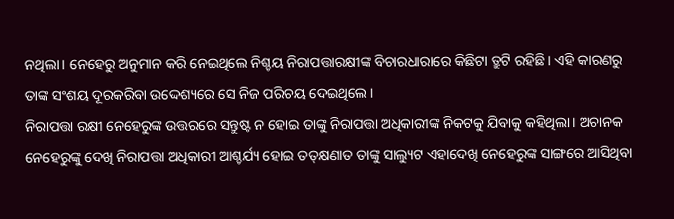ନଥିଲା। ନେହେରୁ ଅନୁମାନ କରି ନେଇଥିଲେ ନିଶ୍ଚୟ ନିରାପତ୍ତାରକ୍ଷୀଙ୍କ ବିଚାରଧାରାରେ କିଛିଟା ତ୍ରୁଟି ରହିଛି। ଏହି କାରଣରୁ ତାଙ୍କ ସଂଶୟ ଦୂରକରିବା ଉଦ୍ଦେଶ୍ୟରେ ସେ ନିଜ ପରିଚୟ ଦେଇଥିଲେ।
ନିରାପତ୍ତା ରକ୍ଷୀ ନେହେରୁଙ୍କ ଉତ୍ତରରେ ସନ୍ତୁଷ୍ଟ ନ ହୋଇ ତାଙ୍କୁ ନିରାପତ୍ତା ଅଧିକାରୀଙ୍କ ନିକଟକୁ ଯିବାକୁ କହିଥିଲା। ଅଚାନକ ନେହେରୁଙ୍କୁ ଦେଖି ନିରାପତ୍ତା ଅଧିକାରୀ ଆଶ୍ଚର୍ଯ୍ୟ ହୋଇ ତତ୍‌କ୍ଷଣାତ ତାଙ୍କୁ ସାଲ୍ୟୁଟ ଏହାଦେଖି ନେହେରୁଙ୍କ ସାଙ୍ଗରେ ଆସିଥିବା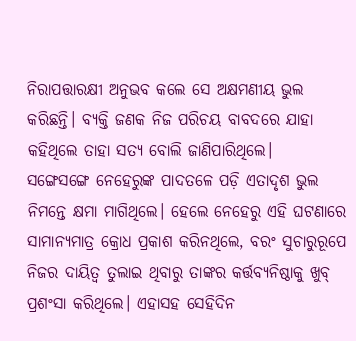ନିରାପତ୍ତାରକ୍ଷୀ ଅନୁଭବ କଲେ ସେ ଅକ୍ଷମଣୀୟ ଭୁଲ କରିଛନ୍ତି। ବ୍ୟକ୍ତି ଜଣକ ନିଜ ପରିଚୟ ବାବଦରେ ଯାହା କହିଥିଲେ ତାହା ସତ୍ୟ ବୋଲି ଜାଣିପାରିଥିଲେ।
ସଙ୍ଗେସଙ୍ଗେ ନେହେରୁଙ୍କ ପାଦତଳେ ପଡ଼ି ଏତାଦୃଶ ଭୁଲ ନିମନ୍ତେ କ୍ଷମା ମାଗିଥିଲେ। ହେଲେ ନେହେରୁ ଏହି ଘଟଣାରେ ସାମାନ୍ୟମାତ୍ର କ୍ରୋଧ ପ୍ରକାଶ କରିନଥିଲେ, ବରଂ ସୁଚାରୁରୂପେ ନିଜର ଦାୟିତ୍ବ ତୁଲାଇ ଥିବାରୁ ତାଙ୍କର କର୍ତ୍ତବ୍ୟନିଷ୍ଠାକୁ ଖୁବ୍‌ ପ୍ରଶଂସା କରିଥିଲେ। ଏହାସହ ସେହିଦିନ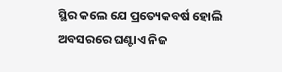ସ୍ଥିର କଲେ ଯେ ପ୍ରତ୍ୟେକବର୍ଷ ହୋଲି ଅବସରରେ ଘଣ୍ଟାଏ ନିଜ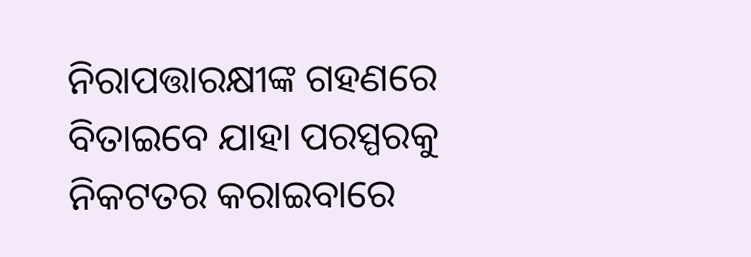ନିରାପତ୍ତାରକ୍ଷୀଙ୍କ ଗହଣରେ ବିତାଇବେ ଯାହା ପରସ୍ପରକୁ ନିକଟତର କରାଇବାରେ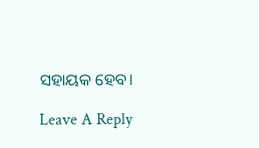ସହାୟକ ହେବ।

Leave A Reply